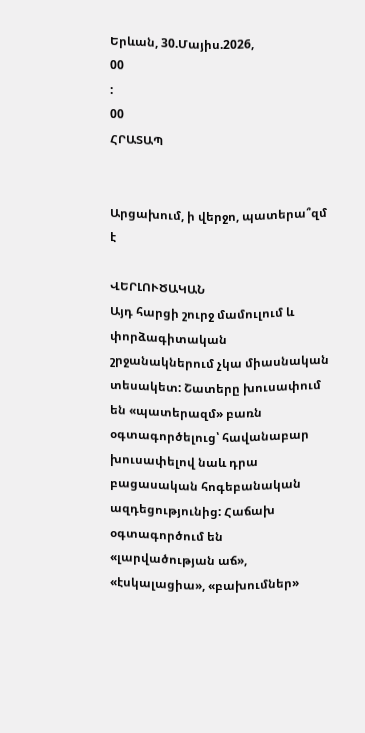Երևան, 30.Մայիս.2026,
00
:
00
ՀՐԱՏԱՊ


Արցախում, ի վերջո, պատերա՞զմ է

ՎԵՐԼՈՒԾԱԿԱՆ
Այդ հարցի շուրջ մամուլում և փորձագիտական շրջանակներում չկա միասնական տեսակետ: Շատերը խուսափում են «պատերազմ» բառն օգտագործելուց՝ հավանաբար խուսափելով նաև դրա բացասական հոգեբանական ազդեցությունից: Հաճախ օգտագործում են «լարվածության աճ», «էսկալացիա», «բախումներ»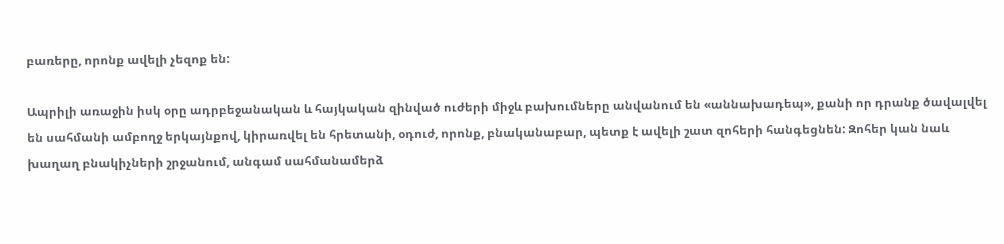բառերը, որոնք ավելի չեզոք են:

Ապրիլի առաջին իսկ օրը ադրբեջանական և հայկական զինված ուժերի միջև բախումները անվանում են «աննախադեպ», քանի որ դրանք ծավալվել են սահմանի ամբողջ երկայնքով, կիրառվել են հրետանի, օդուժ, որոնք, բնականաբար, պետք է ավելի շատ զոհերի հանգեցնեն: Զոհեր կան նաև խաղաղ բնակիչների շրջանում, անգամ սահմանամերձ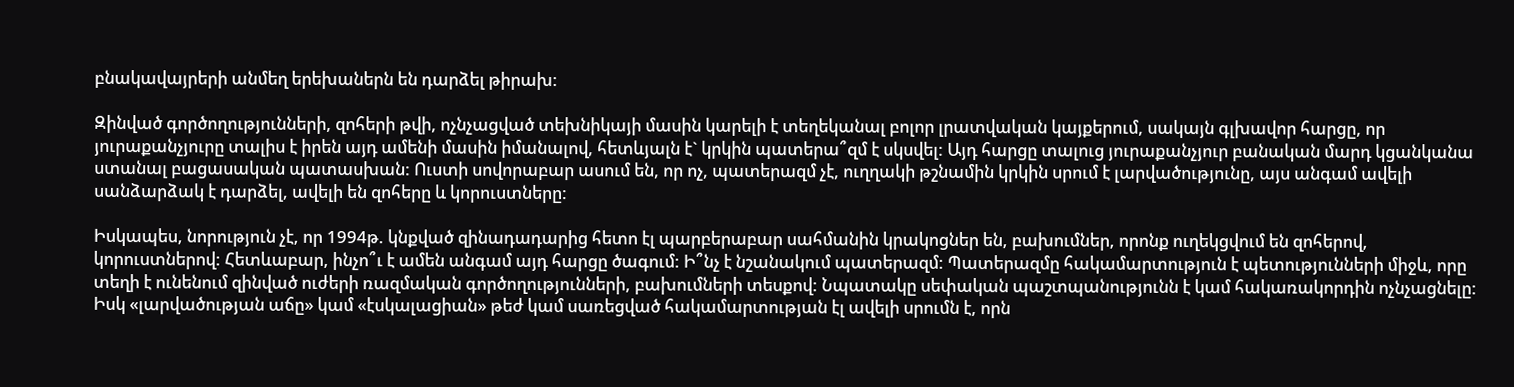բնակավայրերի անմեղ երեխաներն են դարձել թիրախ:

Զինված գործողությունների, զոհերի թվի, ոչնչացված տեխնիկայի մասին կարելի է տեղեկանալ բոլոր լրատվական կայքերում, սակայն գլխավոր հարցը, որ յուրաքանչյուրը տալիս է իրեն այդ ամենի մասին իմանալով, հետևյալն է` կրկին պատերա՞զմ է սկսվել: Այդ հարցը տալուց յուրաքանչյուր բանական մարդ կցանկանա ստանալ բացասական պատասխան: Ուստի սովորաբար ասում են, որ ոչ, պատերազմ չէ, ուղղակի թշնամին կրկին սրում է լարվածությունը, այս անգամ ավելի սանձարձակ է դարձել, ավելի են զոհերը և կորուստները:

Իսկապես, նորություն չէ, որ 1994թ. կնքված զինադադարից հետո էլ պարբերաբար սահմանին կրակոցներ են, բախումներ, որոնք ուղեկցվում են զոհերով, կորուստներով: Հետևաբար, ինչո՞ւ է ամեն անգամ այդ հարցը ծագում: Ի՞նչ է նշանակում պատերազմ: Պատերազմը հակամարտություն է պետությունների միջև, որը տեղի է ունենում զինված ուժերի ռազմական գործողությունների, բախումների տեսքով: Նպատակը սեփական պաշտպանությունն է կամ հակառակորդին ոչնչացնելը: Իսկ «լարվածության աճը» կամ «էսկալացիան» թեժ կամ սառեցված հակամարտության էլ ավելի սրումն է, որն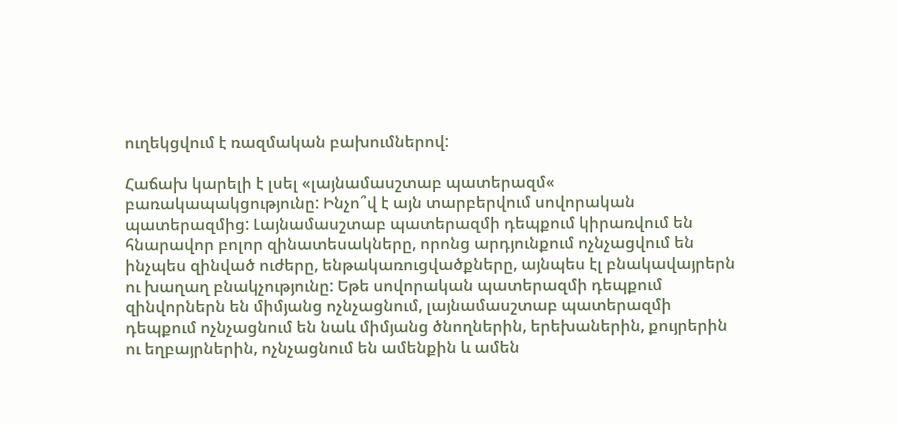ուղեկցվում է ռազմական բախումներով:

Հաճախ կարելի է լսել «լայնամասշտաբ պատերազմ« բառակապակցությունը: Ինչո՞վ է այն տարբերվում սովորական պատերազմից: Լայնամասշտաբ պատերազմի դեպքում կիրառվում են հնարավոր բոլոր զինատեսակները, որոնց արդյունքում ոչնչացվում են ինչպես զինված ուժերը, ենթակառուցվածքները, այնպես էլ բնակավայրերն ու խաղաղ բնակչությունը: Եթե սովորական պատերազմի դեպքում զինվորներն են միմյանց ոչնչացնում, լայնամասշտաբ պատերազմի դեպքում ոչնչացնում են նաև միմյանց ծնողներին, երեխաներին, քույրերին ու եղբայրներին, ոչնչացնում են ամենքին և ամեն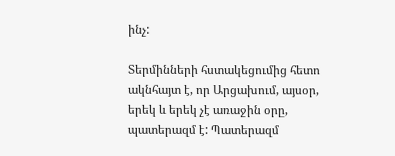ինչ:

Տերմինների հստակեցումից հետո ակնհայտ է, որ Արցախում, այսօր, երեկ և երեկ չէ առաջին օրը, պատերազմ է: Պատերազմ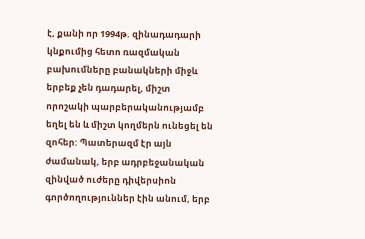է, քանի որ 1994թ. զինադադարի կնքումից հետո ռազմական բախումները բանակների միջև երբեք չեն դադարել, միշտ որոշակի պարբերականությամբ եղել են և միշտ կողմերն ունեցել են զոհեր: Պատերազմ էր այն ժամանակ, երբ ադրբեջանական զինված ուժերը դիվերսիոն գործողություններ էին անում, երբ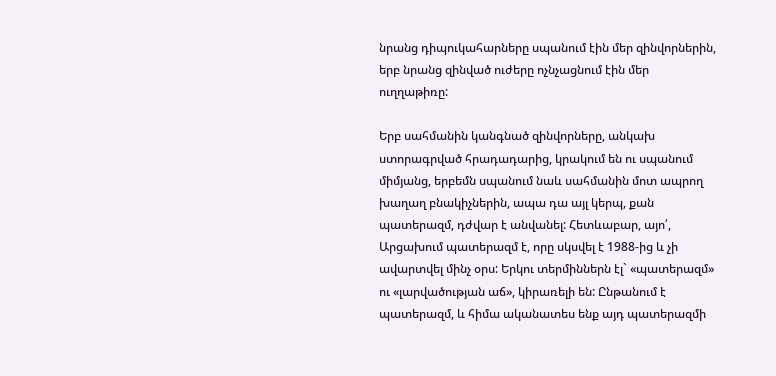նրանց դիպուկահարները սպանում էին մեր զինվորներին, երբ նրանց զինված ուժերը ոչնչացնում էին մեր ուղղաթիռը:

Երբ սահմանին կանգնած զինվորները, անկախ ստորագրված հրադադարից, կրակում են ու սպանում միմյանց, երբեմն սպանում նաև սահմանին մոտ ապրող խաղաղ բնակիչներին, ապա դա այլ կերպ, քան պատերազմ, դժվար է անվանել: Հետևաբար, այո՛, Արցախում պատերազմ է, որը սկսվել է 1988-ից և չի ավարտվել մինչ օրս: Երկու տերմիններն էլ` «պատերազմ» ու «լարվածության աճ», կիրառելի են: Ընթանում է պատերազմ, և հիմա ականատես ենք այդ պատերազմի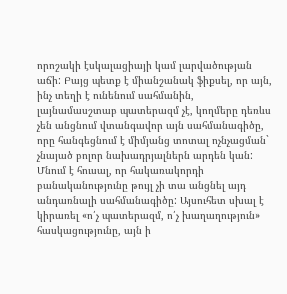որոշակի էսկալացիայի կամ լարվածության աճի: Բայց պետք է միանշանակ ֆիքսել, որ այն, ինչ տեղի է ունենում սահմանին, լայնամասշտաբ պատերազմ չէ, կողմերը դեռևս չեն անցնում վտանգավոր այն սահմանագիծը, որը հանգեցնում է միմյանց տոտալ ոչնչացման` չնայած բոլոր նախադրյալներն արդեն կան: Մնում է հուսալ, որ հակառակորդի բանականությունը թույլ չի տա անցնել այդ անդառնալի սահմանագիծը: Այսուհետ սխալ է կիրառել «ո՛չ պատերազմ, ո՛չ խաղաղություն» հասկացությունը, այն ի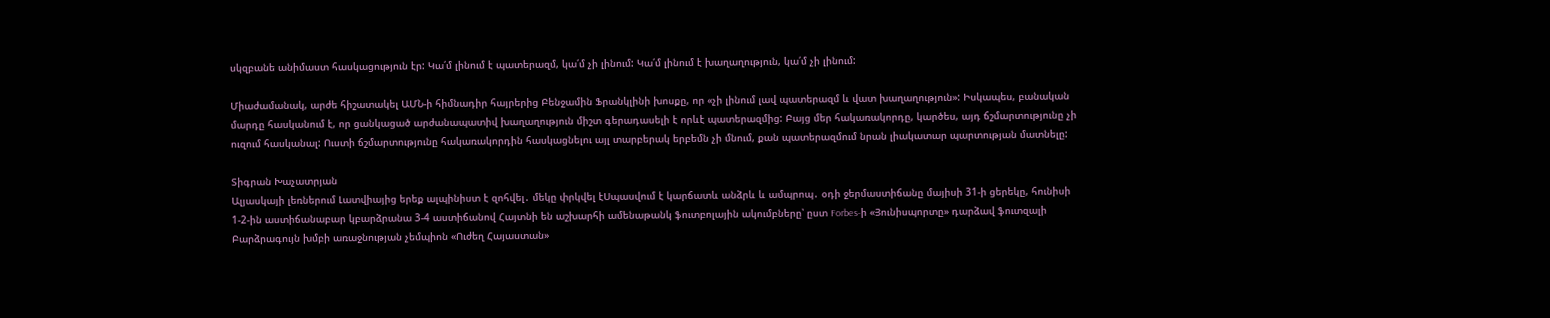սկզբանե անիմաստ հասկացություն էր: Կա՛մ լինում է պատերազմ, կա՛մ չի լինում: Կա՛մ լինում է խաղաղություն, կա՛մ չի լինում:

Միաժամանակ, արժե հիշատակել ԱՄՆ-ի հիմնադիր հայրերից Բենջամին Ֆրանկլինի խոսքը, որ «չի լինում լավ պատերազմ և վատ խաղաղություն»: Իսկապես, բանական մարդը հասկանում է, որ ցանկացած արժանապատիվ խաղաղություն միշտ գերադասելի է որևէ պատերազմից: Բայց մեր հակառակորդը, կարծես, այդ ճշմարտությունը չի ուզում հասկանալ: Ուստի ճշմարտությունը հակառակորդին հասկացնելու այլ տարբերակ երբեմն չի մնում, քան պատերազմում նրան լիակատար պարտության մատնելը:

Տիգրան Խաչատրյան
Ալյասկայի լեռներում Լատվիայից երեք ալպինիստ է զոհվել․ մեկը փրկվել էՍպասվում է կարճատև անձրև և ամպրոպ․ օդի ջերմաստիճանը մայիսի 31-ի ցերեկը, հունիսի 1-2-ին աստիճանաբար կբարձրանա 3-4 աստիճանով Հայտնի են աշխարհի ամենաթանկ ֆուտբոլային ակումբները՝ ըստ Forbes-ի «Յունիսպորտը» դարձավ ֆուտզալի Բարձրագույն խմբի առաջնության չեմպիոն «Ուժեղ Հայաստան»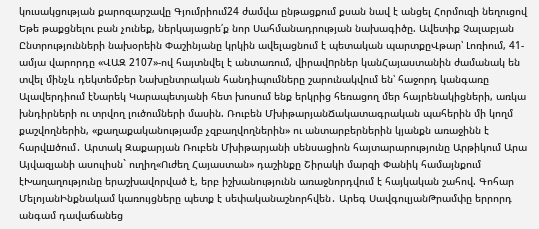կուսակցության քարոզարշավը Գյումրիում24 ժամվա ընթացքում քսան նավ է անցել Հորմուզի նեղուցով Եթե թաքցնելու բան չունեք, ներկայացրե՛ք նոր Սահմանադրության նախագիծը. Ավետիք Չալաբյան Ընտրությունների նախօրեին Փաշինյանը կրկին ավելացնում է պետական պարտքըՎթար՝ Լոռիում, 41-ամյա վարորդը «ՎԱԶ 2107»-ով հայտնվել է անտառում, վիրավnրներ կանՀայաստանին ժամանակ են տվել մինչև դեկտեմբեր Նախընտրական հանդիպումները շարունակվում են՝ հաջորդ կանգառը Ալավերդիում էՆարեկ Կարապետյանի հետ խոսում ենք երկրից հեռացող մեր հայրենակիցների, առկա խնդիրների ու տրվող լուծումների մասին. Ռուբեն ՄխիթարյանՃակատագրական պահերին մի կողմ քաշվողներին, «քաղաքականությամբ չզբաղվողներին» ու անտարբերներին կյանքն առաջինն է հարվшծում․ Արտակ Զաքարյան Ռուբեն Մխիթարյանի սենսացիոն հայտարարությունը Արթիկում Արա Այվազյանի ասուլիսն` ուղիղ«Ուժեղ Հայաստան» դաշինքը Շիրակի մարզի Փանիկ համայնքում էԽաղաղությունը երաշխավորված է, երբ իշխանությունն առաջնորդվում է հայկական շահով. Գոհար ՄելոյանԻնքնակամ կառույցները պետք է սեփականաշնորհվեն․ Արեգ ՍավգուլյանԹրամփը երրորդ անգամ դավաճանեց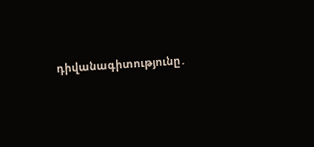դիվանագիտությունը․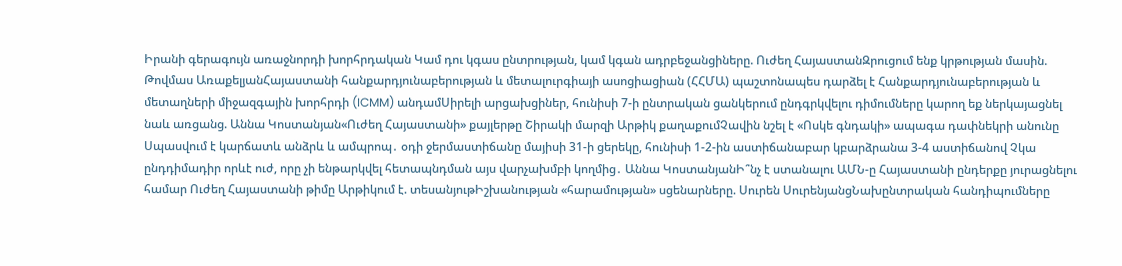Իրանի գերագույն առաջնորդի խորհրդական Կամ դու կգաս ընտրության, կամ կգան ադրբեջանցիները. Ուժեղ ՀայաստանԶրուցում ենք կրթության մասին. Թովմաս ԱռաքելյանՀայաստանի հանքարդյունաբերության և մետալուրգիայի ասոցիացիան (ՀՀՄԱ) պաշտոնապես դարձել է Հանքարդյունաբերության և մետաղների միջազգային խորհրդի (ICMM) անդամՍիրելի արցախցիներ, հունիսի 7-ի ընտրական ցանկերում ընդգրկվելու դիմումները կարող եք ներկայացնել նաև առցանց. Աննա Կոստանյան«Ուժեղ Հայաստանի» քայլերթը Շիրակի մարզի Արթիկ քաղաքումՉավին նշել է «Ոսկե գնդակի» ապագա դափնեկրի անունը Սպասվում է կարճատև անձրև և ամպրոպ․ օդի ջերմաստիճանը մայիսի 31-ի ցերեկը, հունիսի 1-2-ին աստիճանաբար կբարձրանա 3-4 աստիճանով Չկա ընդդիմադիր որևէ ուժ, որը չի ենթարկվել հետապնդման այս վարչախմբի կողմից․ Աննա ԿոստանյանԻ՞նչ է ստանալու ԱՄՆ-ը Հայաստանի ընդերքը յուրացնելու համար Ուժեղ Հայաստանի թիմը Արթիկում է. տեսանյութԻշխանության «հարամության» սցենարները. Սուրեն ՍուրենյանցՆախընտրական հանդիպումները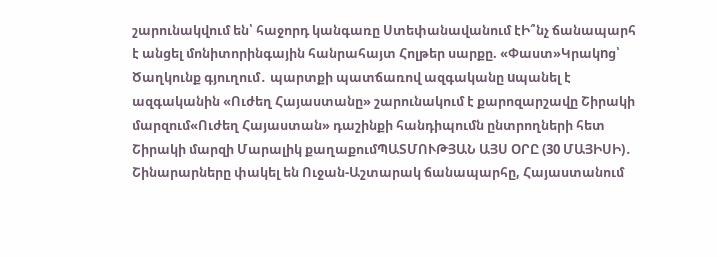շարունակվում են՝ հաջորդ կանգառը Ստեփանավանում էԻ՞նչ ճանապարհ է անցել մոնիտորինգային հանրահայտ Հոլթեր սարքը. «Փաստ»Կրակnց՝ Ծաղկունք գյուղում․ պարտքի պատճառով ազգականը uպանել է ազգականին «Ուժեղ Հայաստանը» շարունակում է քարոզարշավը Շիրակի մարզում«Ուժեղ Հայաստան» դաշինքի հանդիպումն ընտրողների հետ Շիրակի մարզի Մարալիկ քաղաքումՊԱՏՄՈՒԹՅԱՆ ԱՅՍ ՕՐԸ (30 ՄԱՅԻՍԻ)․ Շինարարները փակել են Ուջան-Աշտարակ ճանապարհը, Հայաստանում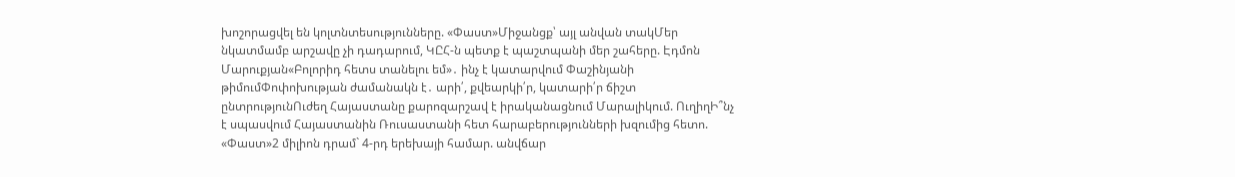խոշորացվել են կոլտնտեսությունները. «Փաստ»Միջանցք՝ այլ անվան տակՄեր նկատմամբ արշավը չի դադարում, ԿԸՀ-ն պետք է պաշտպանի մեր շահերը. Էդմոն Մարուքյան«Բոլորիդ հետս տանելու եմ»․ ինչ է կատարվում Փաշինյանի թիմումՓոփոխության ժամանակն է․ արի՛, քվեարկի՛ր, կատարի՛ր ճիշտ ընտրությունՈւժեղ Հայաստանը քարոզարշավ է իրականացնում Մարալիկում. ՈւղիղԻ՞նչ է սպասվում Հայաստանին Ռուսաստանի հետ հարաբերությունների խզումից հետո. «Փաստ»2 միլիոն դրամ` 4-րդ երեխայի համար. անվճար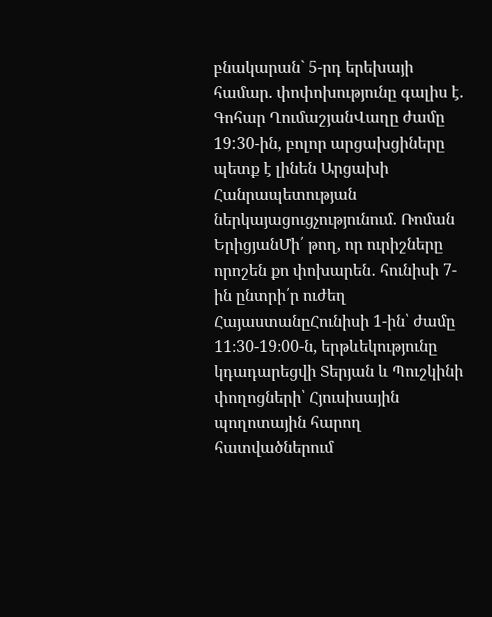բնակարան` 5-րդ երեխայի համար. փոփոխությունը գալիս է. Գոհար ՂումաշյանՎաղը ժամը 19:30-ին, բոլոր արցախցիները պետք է լինեն Արցախի Հանրապետության ներկայացուցչությունում. Ռոման ԵրիցյանՄի՛ թող, որ ուրիշները որոշեն քո փոխարեն․ հունիսի 7-ին ընտրի՛ր ուժեղ ՀայաստանըՀունիսի 1-ին՝ ժամը 11։30-19։00-ն, երթևեկությունը կդադարեցվի Տերյան և Պուշկինի փողոցների՝ Հյուսիսային պողոտային հարող հատվածներում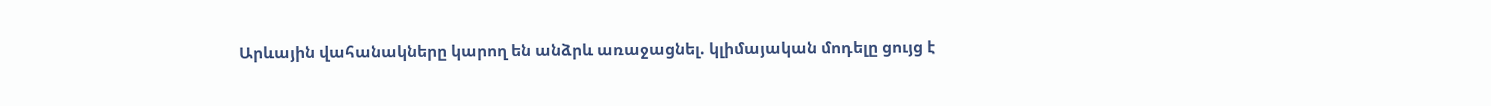Արևային վահանակները կարող են անձրև առաջացնել. կլիմայական մոդելը ցույց է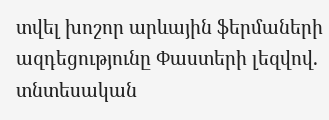տվել խոշոր արևային ֆերմաների ազդեցությունը Փաստերի լեզվով. տնտեսական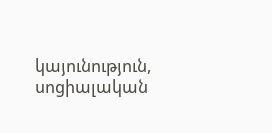կայունություն, սոցիալական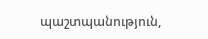պաշտպանություն,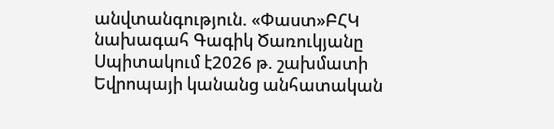անվտանգություն. «Փաստ»ԲՀԿ նախագահ Գագիկ Ծառուկյանը Սպիտակում է2026 թ. շախմատի Եվրոպայի կանանց անհատական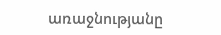առաջնությանը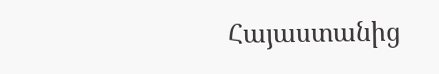Հայաստանից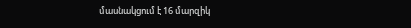մասնակցում է 16 մարզիկ